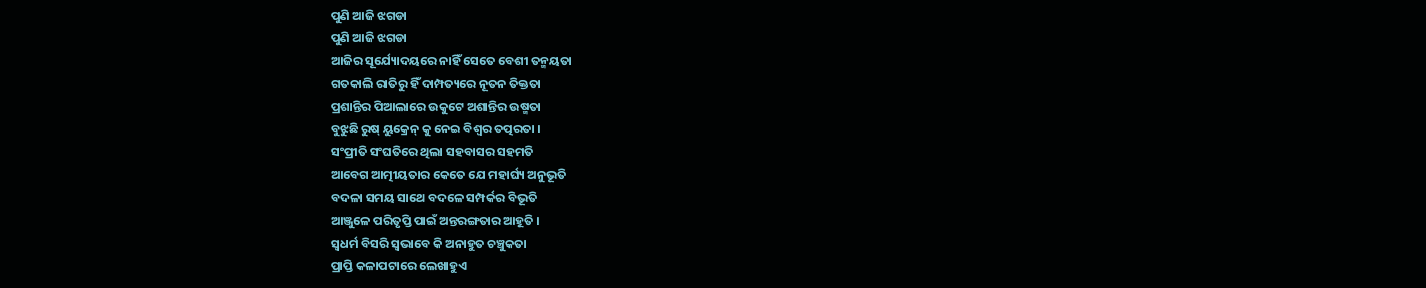ପୁଣି ଆଜି ଝଗଡା
ପୁଣି ଆଜି ଝଗଡା
ଆଜିର ସୂର୍ଯ୍ୟୋଦୟରେ ନାହିଁ ସେତେ ବେଶୀ ତନ୍ମୟତା
ଗତକାଲି ରାତିରୁ ହିଁ ଦାମ୍ପତ୍ୟରେ ନୂତନ ତିକ୍ତତା
ପ୍ରଶାନ୍ତିର ପିଆଲାରେ ଉକୁଟେ ଅଶାନ୍ତିର ଉଷ୍ମତା
ବୁଝୁଛି ରୁଷ୍ ୟୁକ୍ରେନ୍ କୁ ନେଇ ବିଶ୍ବର ତତ୍ପରତା ।
ସଂପ୍ରୀତି ସଂଘତିରେ ଥିଲା ସହବାସର ସହମତି
ଆବେଗ ଆତ୍ମୀୟତାର କେତେ ଯେ ମହାର୍ଘ୍ୟ ଅନୁଭୂତି
ବଦଳା ସମୟ ସାଥେ ବଦଳେ ସମ୍ପର୍କର ବିଭୂତି
ଆଞ୍ଜୁଳେ ପରିତୃପ୍ତି ପାଇଁ ଅନ୍ତରଙ୍ଗତାର ଆହୂତି ।
ସ୍ବଧର୍ମ ବିସରି ସ୍ବଭାବେ କି ଅନାହୁତ ଚଞ୍ଚୁକତା
ପ୍ରାପ୍ତି କଳାପଟାରେ ଲେଖାହୁଏ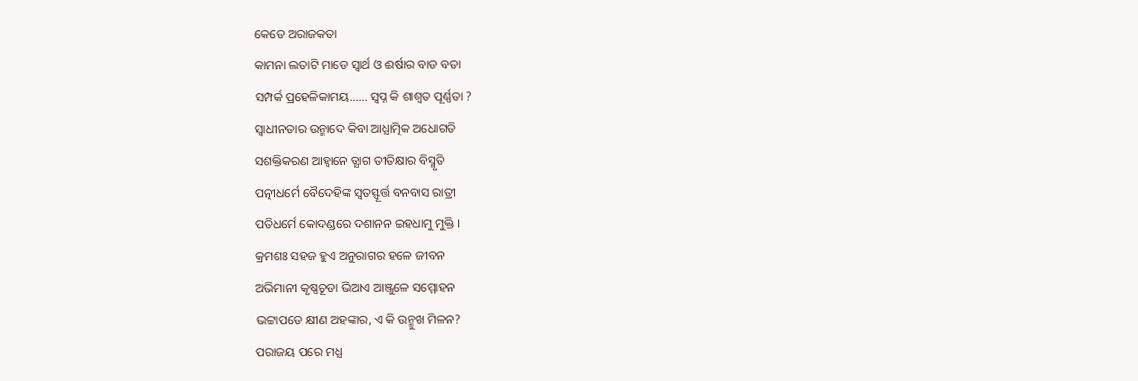କେତେ ଅରାଜକତା
କାମନା ଲତାଟି ମାଡେ ସ୍ବାର୍ଥ ଓ ଈର୍ଷାର ବାଡ ବତା
ସମ୍ପର୍କ ପ୍ରହେଳିକାମୟ...... ସ୍ବପ୍ନ କି ଶାଶ୍ବତ ପୂର୍ଣ୍ଣତା ?
ସ୍ବାଧୀନତାର ଉନ୍ମାଦେ କିବା ଆଧ୍ଯାତ୍ମିକ ଅଧୋଗତି
ସଶକ୍ତିକରଣ ଆହ୍ବାନେ ତ୍ଯାଗ ତୀତିକ୍ଷାର ବିସ୍ମୃତି
ପତ୍ନୀଧର୍ମେ ବୈଦେହିଙ୍କ ସ୍ବତସ୍ଫୂର୍ତ୍ତ ବନବାସ ରାତ୍ରୀ
ପତିଧର୍ମେ କୋଦଣ୍ଡରେ ଦଶାନନ ଇହଧାମୁ ମୁକ୍ତି ।
କ୍ରମଶଃ ସହଜ ହୁଏ ଅନୁରାଗର ହଳେ ଜୀବନ
ଅଭିମାନୀ କୃଷ୍ଣଚୂଡା ଭିଆଏ ଆଞ୍ଜୁଳେ ସମ୍ମୋହନ
ଭଟ୍ଟାପଡେ କ୍ଷୀଣ ଅହଙ୍କାର, ଏ କି ଉନ୍ମୁଖ ମିଳନ?
ପରାଜୟ ପରେ ମଧ୍ଯ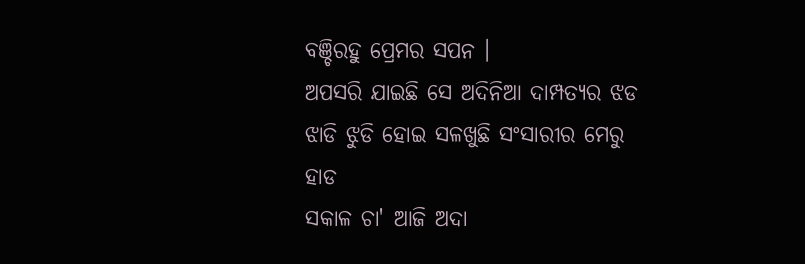ବଞ୍ଚିରହୁ ପ୍ରେମର ସପନ ।
ଅପସରି ଯାଇଛି ସେ ଅଦିନିଆ ଦାମ୍ପତ୍ୟର ଝଡ
ଝାଡି ଝୁଡି ହୋଇ ସଳଖୁଛି ସଂସାରୀର ମେରୁ ହାଡ
ସକାଳ ଚା' ଆଜି ଅଦା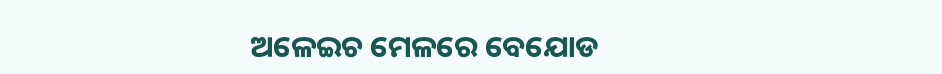ଅଳେଇଚ ମେଳରେ ବେଯୋଡ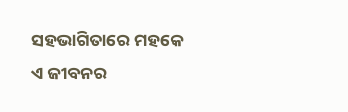ସହଭାଗିତାରେ ମହକେ ଏ ଜୀବନର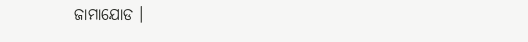ଜାମାଯୋଡ ।